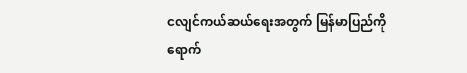ငလျင်ကယ်ဆယ်ရေးအတွက် မြန်မာပြည်ကို ရောက်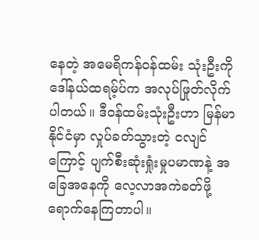နေတဲ့ အမေရိကန်ဝန်ထမ်း သုံးဦးကို ဒေါ်နယ်ထရမ့်ပ်က အလုပ်ဖြုတ်လိုက်ပါတယ်။ ဒီဝန်ထမ်းသုံးဦးဟာ မြန်မာနိုင်ငံမှာ လှုပ်ခတ်သွားတဲ့ ငလျင်ကြောင့် ပျက်စီးဆုံးရှုံးမှုပမာဏနဲ့ အခြေအနေကို လေ့လာအကဲခတ်ဖို့ ရောက်နေကြတာပါ။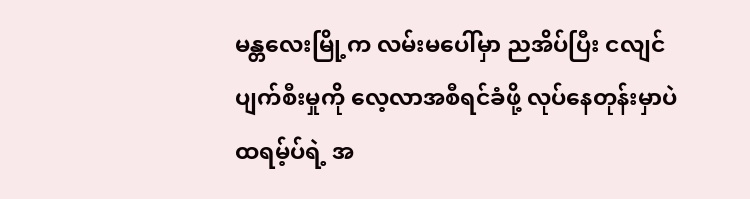မန္တလေးမြို့က လမ်းမပေါ်မှာ ညအိပ်ပြီး ငလျင်ပျက်စီးမှုကို လေ့လာအစီရင်ခံဖို့ လုပ်နေတုန်းမှာပဲ ထရမ့်ပ်ရဲ့ အ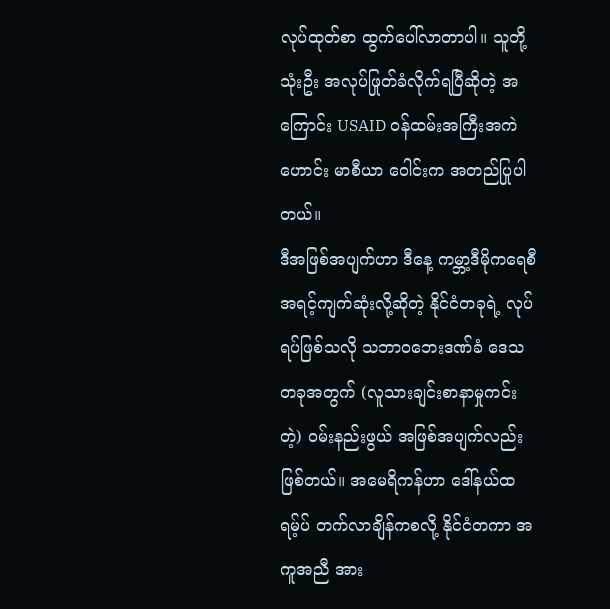လုပ်ထုတ်စာ ထွက်ပေါ်လာတာပါ။ သူတို့သုံးဦး အလုပ်ဖြုတ်ခံလိုက်ရပြီဆိုတဲ့ အကြောင်း USAID ဝန်ထမ်းအကြီးအကဲဟောင်း မာစီယာ ဝေါင်းက အတည်ပြုပါတယ်။
ဒီအဖြစ်အပျက်ဟာ ဒီနေ့ ကမ္ဘာ့ဒီမိုကရေစီ အရင့်ကျက်ဆုံးလို့ဆိုတဲ့ နိုင်ငံတခုရဲ့ လုပ်ရပ်ဖြစ်သလို သဘာဝဘေးဒဏ်ခံ ဒေသတခုအတွက် (လူသားချင်းစာနာမှုကင်းတဲ့) ဝမ်းနည်းဖွယ် အဖြစ်အပျက်လည်း ဖြစ်တယ်။ အမေရိကန်ဟာ ဒေါ်နယ်ထရမ့်ပ် တက်လာချိန်ကစလို့ နိုင်ငံတကာ အကူအညီ အား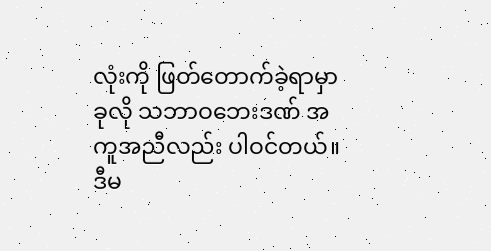လုံးကို ဖြတ်တောက်ခဲ့ရာမှာ ခုလို သဘာဝဘေးဒဏ် အကူအညီလည်း ပါဝင်တယ်။
ဒီမ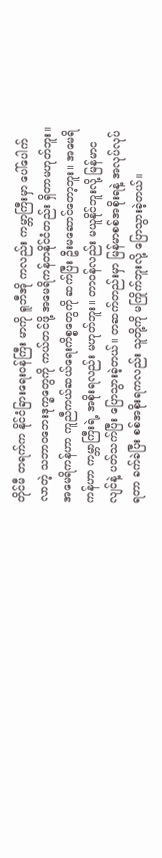တိုင်မီ တရက်က နိုင်ငံခြားရေးဝန်ကြီး မာကို ရူဘီအို ကလည်း ကမ္ဘာကြီးမှာ ပေါ်ပေါက်လာတဲ့ သဘာဝဘေးဒုက္ခတွေကို ကယ်တင်ဖို့ အမေရိကန်တနိုင်ငံတည်း ရှိတာမဟုတ်ဘူး။ အမေရိကန်ဟာ ကူညီကယ်ဆယ်ရေးကိစ္စတွေကို ဆက်ပြီး ဦးမဆောင်တော့ဘူး။ အမေရိကန်ဟာ ကမ္ဘာကြီးရဲ့ အစိုးရလည်း မဟုတ်ဘူး။ တာဝန်လည်း မယူနိုင်ဘူးလို့ မြန်မာငလျင်နဲ့ ပတ်သက်ပြီး ပြောသွားခဲ့တယ်။ တဆက်တည်းမှာ မြန်မာစစ်အစိုးရနဲ့ အလုပ်လုပ်ရတာ ခက်ခဲပြီး စစ်အစိုးရကလည်း သူတို့ကို မကြိုက်ဘူးလို့ ပြောသွားခဲ့တယ်။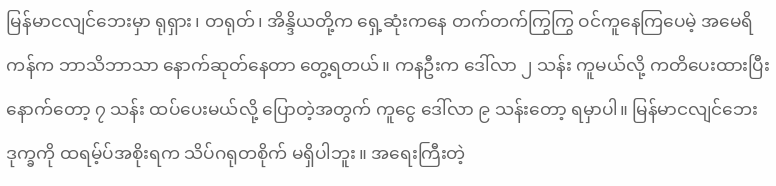မြန်မာငလျင်ဘေးမှာ ရုရှား၊ တရုတ်၊ အိန္ဒိယတို့က ရှေ့ဆုံးကနေ တက်တက်ကြွကြွ ဝင်ကူနေကြပေမဲ့ အမေရိကန်က ဘာသိဘာသာ နောက်ဆုတ်နေတာ တွေ့ရတယ်။ ကနဦးက ဒေါ်လာ ၂ သန်း ကူမယ်လို့ ကတိပေးထားပြီး နောက်တော့ ၇ သန်း ထပ်ပေးမယ်လို့ ပြောတဲ့အတွက် ကူငွေ ဒေါ်လာ ၉ သန်းတော့ ရမှာပါ။ မြန်မာငလျင်ဘေးဒုက္ခကို ထရမ့်ပ်အစိုးရက သိပ်ဂရုတစိုက် မရှိပါဘူး။ အရေးကြီးတဲ့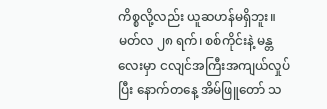ကိစ္စလို့လည်း ယူဆဟန်မရှိဘူး။ မတ်လ ၂၈ ရက်၊ စစ်ကိုင်းနဲ့ မန္တလေးမှာ ငလျင်အကြီးအကျယ်လှုပ်ပြီး နောက်တနေ့ အိမ်ဖြူတော် သ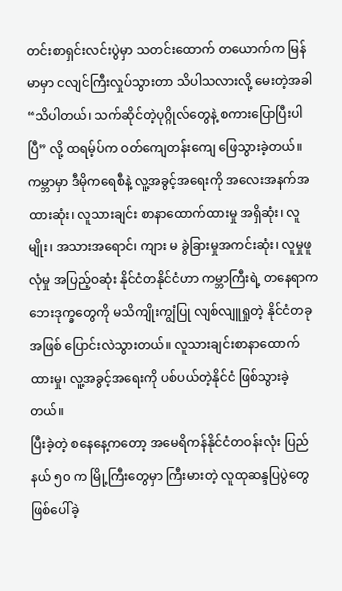တင်းစာရှင်းလင်းပွဲမှာ သတင်းထောက် တယောက်က မြန်မာမှာ ငလျင်ကြီးလှုပ်သွားတာ သိပါသလားလို့ မေးတဲ့အခါ “သိပါတယ်၊ သက်ဆိုင်တဲ့ပုဂ္ဂိုလ်တွေနဲ့ စကားပြောပြီးပါပြီ” လို့ ထရမ့်ပ်က ဝတ်ကျေတန်းကျေ ဖြေသွားခဲ့တယ်။
ကမ္ဘာမှာ ဒီမိုကရေစီနဲ့ လူ့အခွင့်အရေးကို အလေးအနက်အထားဆုံး၊ လူသားချင်း စာနာထောက်ထားမှု အရှိဆုံး၊ လူမျိုး၊ အသားအရောင်၊ ကျား မ ခွဲခြားမှုအကင်းဆုံး၊ လူမှုဖူလုံမှု အပြည့်ဝဆုံး နိုင်ငံတနိုင်ငံဟာ ကမ္ဘာကြီးရဲ့ တနေရာက ဘေးဒုက္ခတွေကို မသိကျိုးကျွံပြု လျစ်လျူရှုတဲ့ နိုင်ငံတခုအဖြစ် ပြောင်းလဲသွားတယ်။ လူသားချင်းစာနာထောက်ထားမှု၊ လူ့အခွင့်အရေးကို ပစ်ပယ်တဲ့နိုင်ငံ ဖြစ်သွားခဲ့တယ်။
ပြီးခဲ့တဲ့ စနေနေ့ကတော့ အမေရိကန်နိုင်ငံတဝန်းလုံး ပြည်နယ် ၅၀ က မြို့ကြီးတွေမှာ ကြီးမားတဲ့ လူထုဆန္ဒပြပွဲတွေ ဖြစ်ပေါ်ခဲ့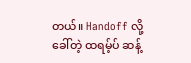တယ်။ Handoff လို့ ခေါ်တဲ့ ထရမ့်ပ် ဆန့်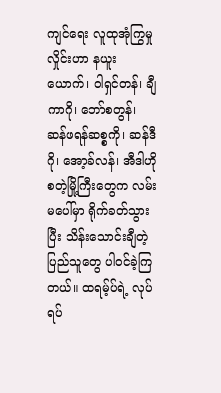ကျင်ရေး လူထုအုံကြွမှုလှိုင်းဟာ နယူးယောက်၊ ဝါရှင်တန်၊ ချီကာဂို၊ ဘော်စတွန်၊ ဆန်ဖရန်ဆစ္စကို၊ ဆန်ဒီဂို၊ အော့ခ်လန်၊ အီဒါဟို စတဲ့မြို့ကြီးတွေက လမ်းမပေါ်မှာ ရိုက်ခတ်သွားပြီး သိန်းသောင်းချီတဲ့ ပြည်သူတွေ ပါဝင်ခဲ့ကြတယ်။ ထရမ့်ပ်ရဲ့ လုပ်ရပ်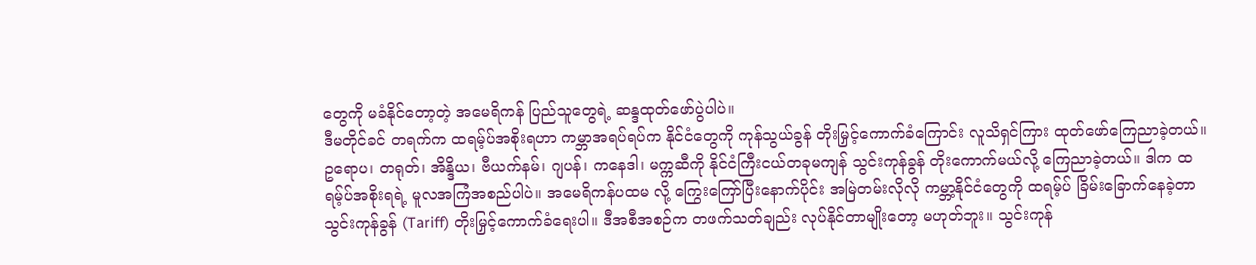တွေကို မခံနိုင်တော့တဲ့ အမေရိကန် ပြည်သူတွေရဲ့ ဆန္ဒထုတ်ဖော်ပွဲပါပဲ။
ဒီမတိုင်ခင် တရက်က ထရမ့်ပ်အစိုးရဟာ ကမ္ဘာအရပ်ရပ်က နိုင်ငံတွေကို ကုန်သွယ်ခွန် တိုးမြှင့်ကောက်ခံကြောင်း လူသိရှင်ကြား ထုတ်ဖော်ကြေညာခဲ့တယ်။ ဥရောပ၊ တရုတ်၊ အိန္ဒိယ၊ ဗီယက်နမ်၊ ဂျပန်၊ ကနေဒါ၊ မက္ကဆီကို နိုင်ငံကြီးငယ်တခုမကျန် သွင်းကုန်ခွန် တိုးကောက်မယ်လို့ ကြေညာခဲ့တယ်။ ဒါက ထရမ့်ပ်အစိုးရရဲ့ မူလအကြံအစည်ပါပဲ။ အမေရိကန်ပထမ လို့ ကြွေးကြော်ပြီးနောက်ပိုင်း အမြဲတမ်းလိုလို ကမ္ဘာ့နိုင်ငံတွေကို ထရမ့်ပ် ခြိမ်းခြောက်နေခဲ့တာ သွင်းကုန်ခွန် (Tariff) တိုးမြှင့်ကောက်ခံရေးပါ။ ဒီအစီအစဉ်က တဖက်သတ်ချည်း လုပ်နိုင်တာမျိုးတော့ မဟုတ်ဘူး။ သွင်းကုန်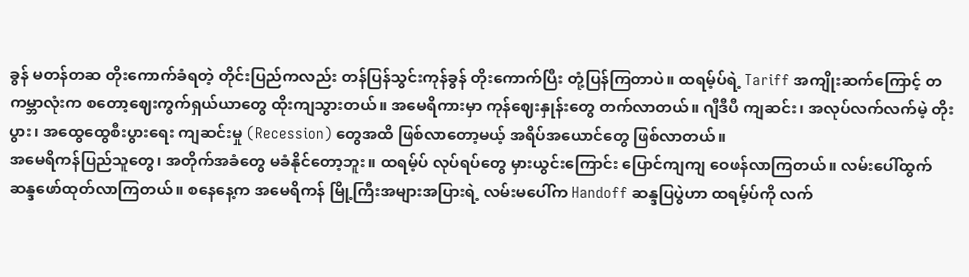ခွန် မတန်တဆ တိုးကောက်ခံရတဲ့ တိုင်းပြည်ကလည်း တန်ပြန်သွင်းကုန်ခွန် တိုးကောက်ပြီး တုံ့ပြန်ကြတာပဲ။ ထရမ့်ပ်ရဲ့ Tariff အကျိုးဆက်ကြောင့် တကမ္ဘာလုံးက စတော့ဈေးကွက်ရှယ်ယာတွေ ထိုးကျသွားတယ်။ အမေရိကားမှာ ကုန်ဈေးနှုန်းတွေ တက်လာတယ်။ ဂျီဒီပီ ကျဆင်း၊ အလုပ်လက်လက်မဲ့ တိုးပွား၊ အထွေထွေစီးပွားရေး ကျဆင်းမှု (Recession) တွေအထိ ဖြစ်လာတော့မယ့် အရိပ်အယောင်တွေ ဖြစ်လာတယ်။
အမေရိကန်ပြည်သူတွေ၊ အတိုက်အခံတွေ မခံနိုင်တော့ဘူး။ ထရမ့်ပ် လုပ်ရပ်တွေ မှားယွင်းကြောင်း ပြောင်ကျကျ ဝေဖန်လာကြတယ်။ လမ်းပေါ်ထွက် ဆန္ဒဖော်ထုတ်လာကြတယ်။ စနေနေ့က အမေရိကန် မြို့ကြီးအများအပြားရဲ့ လမ်းမပေါ်က Handoff ဆန္ဒပြပွဲဟာ ထရမ့်ပ်ကို လက်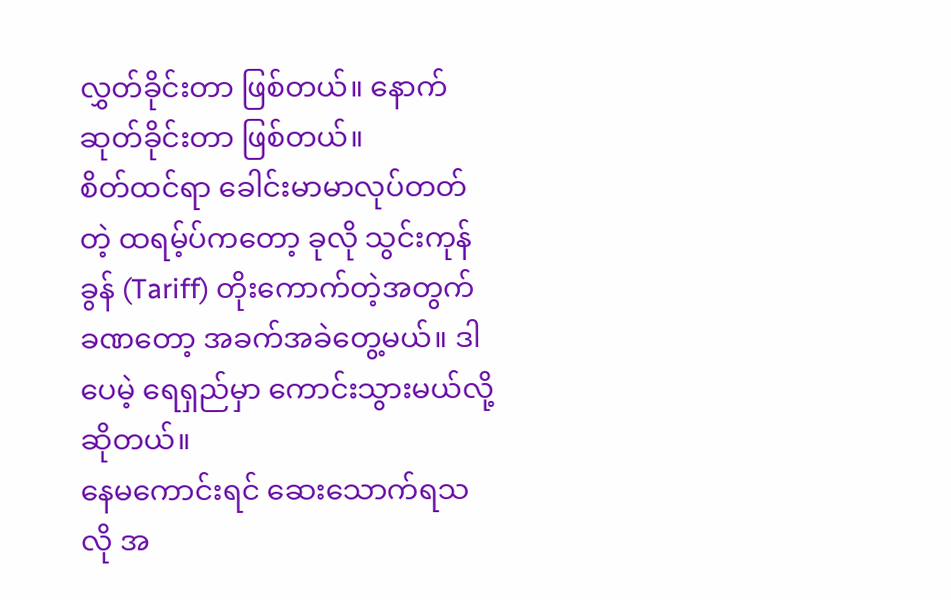လွှတ်ခိုင်းတာ ဖြစ်တယ်။ နောက်ဆုတ်ခိုင်းတာ ဖြစ်တယ်။
စိတ်ထင်ရာ ခေါင်းမာမာလုပ်တတ်တဲ့ ထရမ့်ပ်ကတော့ ခုလို သွင်းကုန်ခွန် (Tariff) တိုးကောက်တဲ့အတွက် ခဏတော့ အခက်အခဲတွေ့မယ်။ ဒါပေမဲ့ ရေရှည်မှာ ကောင်းသွားမယ်လို့ ဆိုတယ်။
နေမကောင်းရင် ဆေးသောက်ရသလို အ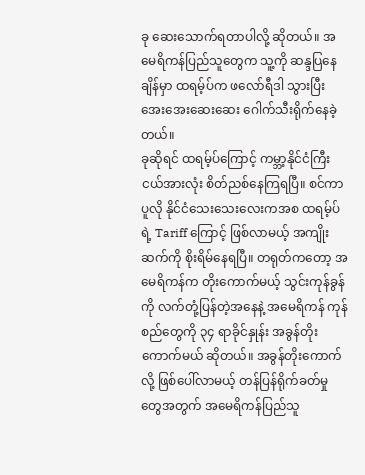ခု ဆေးသောက်ရတာပါလို့ ဆိုတယ်။ အမေရိကန်ပြည်သူတွေက သူ့ကို ဆန္ဒပြနေချိန်မှာ ထရမ့်ပ်က ဖလော်ရီဒါ သွားပြီး အေးအေးဆေးဆေး ဂေါက်သီးရိုက်နေခဲ့တယ်။
ခုဆိုရင် ထရမ့်ပ်ကြောင့် ကမ္ဘာ့နိုင်ငံကြီးငယ်အားလုံး စိတ်ညစ်နေကြရပြီ။ စင်ကာပူလို နိုင်ငံသေးသေးလေးကအစ ထရမ့်ပ်ရဲ့ Tariff ကြောင့် ဖြစ်လာမယ့် အကျိုးဆက်ကို စိုးရိမ်နေရပြီ။ တရုတ်ကတော့ အမေရိကန်က တိုးကောက်မယ့် သွင်းကုန်ခွန်ကို လက်တုံ့ပြန်တဲ့အနေနဲ့ အမေရိကန် ကုန်စည်တွေကို ၃၄ ရာခိုင်နှုန်း အခွန်တိုးကောက်မယ် ဆိုတယ်။ အခွန်တိုးကောက်လို့ ဖြစ်ပေါ်လာမယ့် တန်ပြန်ရိုက်ခတ်မှုတွေအတွက် အမေရိကန်ပြည်သူ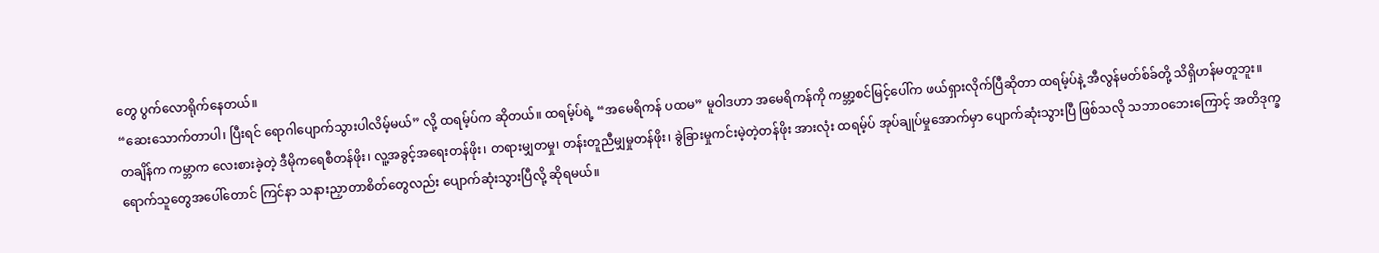တွေ ပွက်လောရိုက်နေတယ်။
“ဆေးသောက်တာပါ၊ ပြီးရင် ရောဂါပျောက်သွားပါလိမ့်မယ်” လို့ ထရမ့်ပ်က ဆိုတယ်။ ထရမ့်ပ်ရဲ့ “အမေရိကန် ပထမ” မူဝါဒဟာ အမေရိကန်ကို ကမ္ဘာ့စင်မြင့်ပေါ်က ဖယ်ရှားလိုက်ပြီဆိုတာ ထရမ့်ပ်နဲ့ အီလွန်မတ်စ်ခ်တို့ သိရှိဟန်မတူဘူး။
တချိန်က ကမ္ဘာက လေးစားခဲ့တဲ့ ဒီမိုကရေစီတန်ဖိုး၊ လူ့အခွင့်အရေးတန်ဖိုး၊ တရားမျှတမှု၊ တန်းတူညီမျှမှုတန်ဖိုး၊ ခွဲခြားမှုကင်းမဲ့တဲ့တန်ဖိုး အားလုံး ထရမ့်ပ် အုပ်ချုပ်မှုအောက်မှာ ပျောက်ဆုံးသွားပြီ ဖြစ်သလို သဘာဝဘေးကြောင့် အတိဒုက္ခရောက်သူတွေအပေါ်တောင် ကြင်နာ သနားညှာတာစိတ်တွေလည်း ပျောက်ဆုံးသွားပြီလို့ ဆိုရမယ်။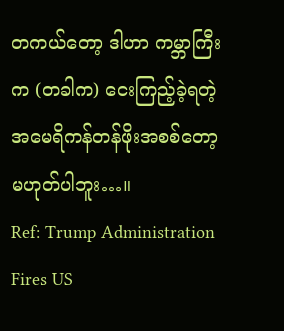တကယ်တော့ ဒါဟာ ကမ္ဘာကြီးက (တခါက) ငေးကြည့်ခဲ့ရတဲ့ အမေရိကန်တန်ဖိုးအစစ်တော့ မဟုတ်ပါဘူး…။
Ref: Trump Administration Fires US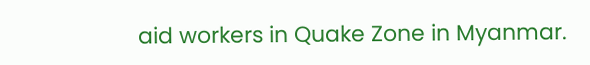aid workers in Quake Zone in Myanmar.